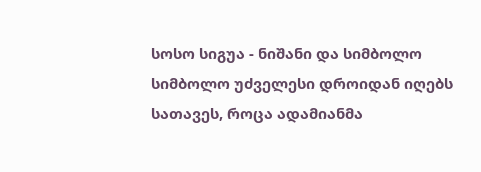სოსო სიგუა - ნიშანი და სიმბოლო
სიმბოლო უძველესი დროიდან იღებს სათავეს, როცა ადამიანმა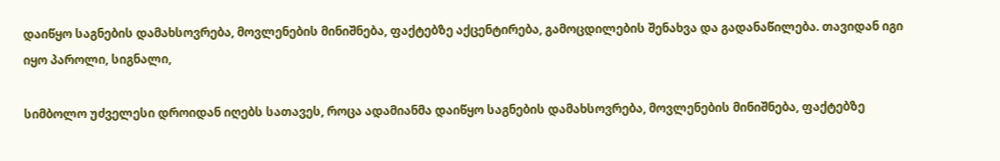დაიწყო საგნების დამახსოვრება, მოვლენების მინიშნება, ფაქტებზე აქცენტირება, გამოცდილების შენახვა და გადანაწილება. თავიდან იგი იყო პაროლი, სიგნალი,

სიმბოლო უძველესი დროიდან იღებს სათავეს, როცა ადამიანმა დაიწყო საგნების დამახსოვრება, მოვლენების მინიშნება, ფაქტებზე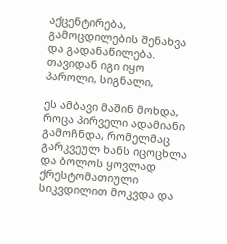აქცენტირება, გამოცდილების შენახვა და გადანაწილება. თავიდან იგი იყო პაროლი, სიგნალი,

ეს ამბავი მაშინ მოხდა, როცა პირველი ადამიანი გამოჩნდა, რომელმაც გარკვეულ ხანს იცოცხლა და ბოლოს ყოვლად ქრესტომათიული სიკვდილით მოკვდა და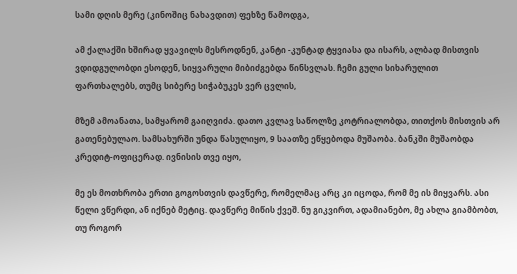სამი დღის მერე (კინოშიც ნახავდით) ფეხზე წამოდგა,

ამ ქალაქში ხშირად ყვავილს მესროდნენ, კანტი -კუნტად ტყვიასა და ისარს, ალბად მისთვის ვდიდგულობდი ესოდენ, სიყვარული მიბიძგებდა წინსვლას. ჩემი გული სიხარულით ფართხალებს, თუმც სიბერე სიჭაბუკეს ვერ ცვლის,

მზემ ამოანათა, სამყარომ გაიღვიძა. დათო კვლავ საწოლზე კოტრიალობდა, თითქოს მისთვის არ გათენებულაო. სამსახურში უნდა წასულიყო, 9 საათზე ეწყებოდა მუშაობა. ბანკში მუშაობდა კრედიტ-ოფიცერად. ივნისის თვე იყო,

მე ეს მოთხრობა ერთი გოგოსთვის დავწერე, რომელმაც არც კი იცოდა, რომ მე ის მიყვარს. ასი წელი ვწერდი, ან იქნებ მეტიც. დავწერე მიწის ქვეშ. ნუ გიკვირთ, ადამიანებო, მე ახლა გიამბობთ, თუ როგორ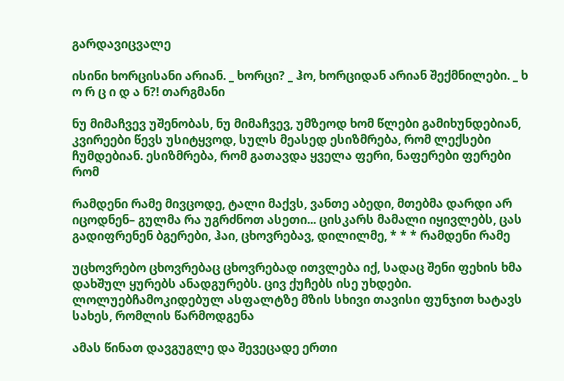გარდავიცვალე

ისინი ხორცისანი არიან. _ ხორცი? _ ჰო, ხორციდან არიან შექმნილები. _ ხ ო რ ც ი დ ა ნ?! თარგმანი

ნუ მიმაჩვევ უშენობას, ნუ მიმაჩვევ, უმზეოდ ხომ წლები გამიხუნდებიან, კვირეები წევს უსიტყვოდ, სულს მეასედ ესიზმრება, რომ ლექსები ჩუმდებიან. ესიზმრება, რომ გათავდა ყველა ფერი, ნაფერები ფერები რომ

რამდენი რამე მივცოდე, ტალი მაქვს, ვანთე აბედი, მთებმა დარდი არ იცოდნენ– გულმა რა უგრძნოთ ასეთი... ცისკარს მამალი იყივლებს, ცას გადიფრენენ ბგერები, ჰაი, ცხოვრებავ, დილილმე, * * * რამდენი რამე

უცხოვრებო ცხოვრებაც ცხოვრებად ითვლება იქ, სადაც შენი ფეხის ხმა დახშულ ყურებს ანადგურებს. ცივ ქუჩებს ისე უხდები. ლოლუებჩამოკიდებულ ასფალტზე მზის სხივი თავისი ფუნჯით ხატავს სახეს, რომლის წარმოდგენა

ამას წინათ დავგუგლე და შევეცადე ერთი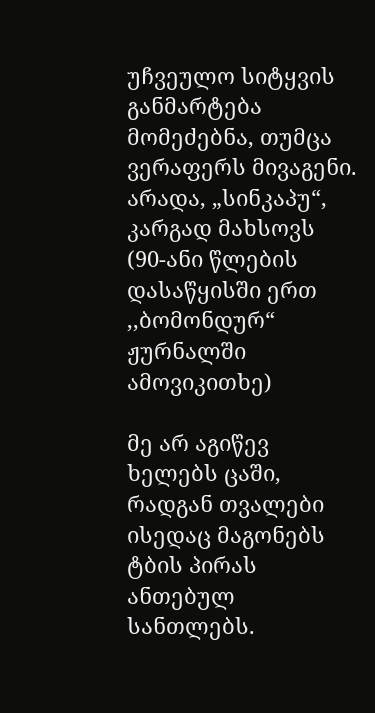უჩვეულო სიტყვის განმარტება მომეძებნა, თუმცა ვერაფერს მივაგენი. არადა, „სინკაპუ“, კარგად მახსოვს (90-ანი წლების დასაწყისში ერთ ,,ბომონდურ“ ჟურნალში ამოვიკითხე)

მე არ აგიწევ ხელებს ცაში, რადგან თვალები ისედაც მაგონებს ტბის პირას ანთებულ სანთლებს.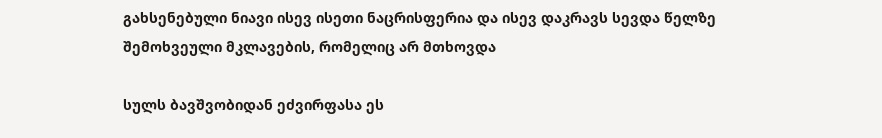გახსენებული ნიავი ისევ ისეთი ნაცრისფერია და ისევ დაკრავს სევდა წელზე შემოხვეული მკლავების, რომელიც არ მთხოვდა

სულს ბავშვობიდან ეძვირფასა ეს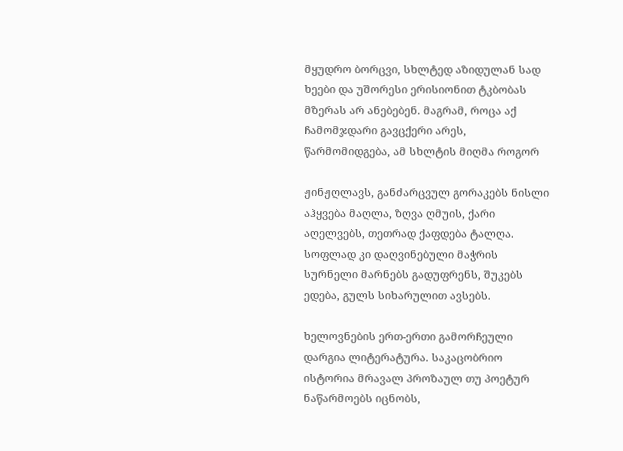მყუდრო ბორცვი, სხლტედ აზიდულან სად ხეები და უშორესი ერისიონით ტკბობას მზერას არ ანებებენ. მაგრამ, როცა აქ ჩამომჯდარი გავცქერი არეს, წარმომიდგება, ამ სხლტის მიღმა როგორ

ჟინჟღლავს, განძარცვულ გორაკებს ნისლი აჰყვება მაღლა, ზღვა ღმუის, ქარი აღელვებს, თეთრად ქაფდება ტალღა. სოფლად კი დაღვინებული მაჭრის სურნელი მარნებს გადუფრენს, შუკებს ედება, გულს სიხარულით ავსებს.

ხელოვნების ერთ-ერთი გამორჩეული დარგია ლიტერატურა. საკაცობრიო ისტორია მრავალ პროზაულ თუ პოეტურ ნაწარმოებს იცნობს,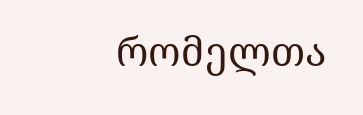რომელთა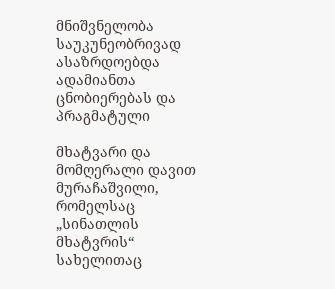მნიშვნელობა საუკუნეობრივად ასაზრდოებდა ადამიანთა ცნობიერებას და პრაგმატული

მხატვარი და მომღერალი დავით მურაჩაშვილი, რომელსაც „სინათლის მხატვრის“ სახელითაც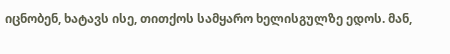იცნობენ, ხატავს ისე, თითქოს სამყარო ხელისგულზე ედოს. მან,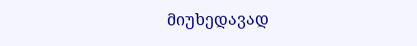მიუხედავად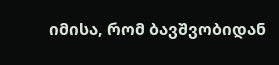იმისა, რომ ბავშვობიდან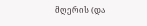მღერის (და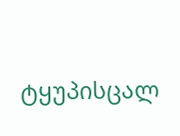ტყუპისცალ